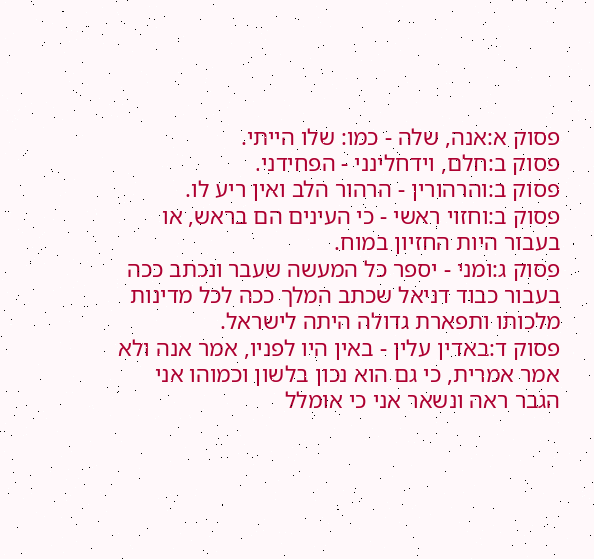פסוק א:אנה, שלה - כמו: שלו הייתי.
פסוק ב:חלם, וידחלינני - הפחידני.
פסוק ב:והרהורין - הרהור הלב ואין ריע לו.
פסוק ב:וחזוי ראשי - כי העינים הם בראש, או בעבור היות החזיון במוח.
פסוק ג:ומני - יספר כל המעשה שעבר ונכתב ככה בעבור כבוד דניאל שכתב המלך ככה לכל מדינות מלכותו ותפארת גדולה היתה לישראל.
פסוק ד:באדין עלין - באין היו לפניו, אמר אנה ולא אמר אמרית, כי גם הוא נכון בלשון וכמוהו אני הגבר ראה ונשאר אני כי אומלל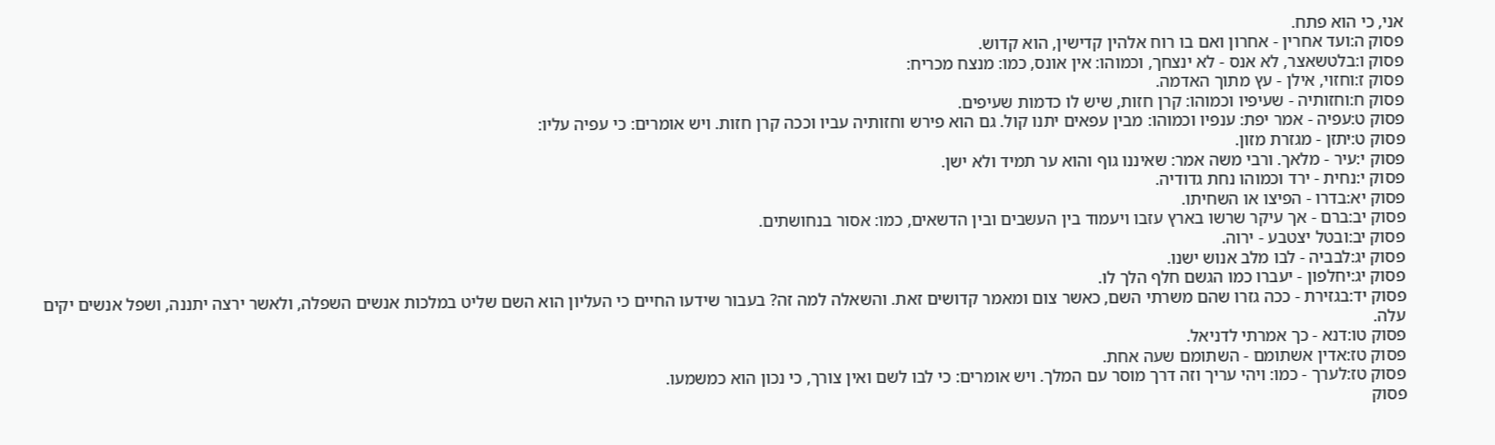אני, כי הוא פתח.
פסוק ה:ועד אחרין - אחרון ואם בו רוח אלהין קדישין, הוא קדוש.
פסוק ו:בלטשאצר, לא אנס - לא ינצחך, וכמוהו: אין אונס, כמו: מנצח מכריח:
פסוק ז:וחזוי, אילן - עץ מתוך האדמה.
פסוק ח:וחזותיה - שעיפיו וכמוהו: קרן חזות, שיש לו כדמות שעיפים.
פסוק ט:עפיה - אמר יפת: ענפיו וכמוהו: מבין עפאים יתנו קול. גם הוא פירש וחזותיה עביו וככה קרן חזות. ויש אומרים: כי עפיה עליו:
פסוק ט:יתזן - מגזרת מזון.
פסוק י:עיר - מלאך. ורבי משה אמר: שאיננו גוף והוא ער תמיד ולא ישן.
פסוק י:נחית - ירד וכמוהו נחת גדודיה.
פסוק יא:בדרו - הפיצו או השחיתו.
פסוק יב:ברם - אך עיקר שרשו בארץ עזבו ויעמוד בין העשבים ובין הדשאים, כמו: אסור בנחושתים.
פסוק יב:ובטל יצטבע - ירוה.
פסוק יג:לבביה - לבו מלב אנוש ישנו.
פסוק יג:יחלפון - יעברו כמו הגשם חלף הלך לו.
פסוק יד:בגזירת - ככה גזרו שהם משרתי השם, כאשר צום ומאמר קדושים זאת. והשאלה למה זה? בעבור שידעו החיים כי העליון הוא השם שליט במלכות אנשים השפלה, ולאשר ירצה יתננה, ושפל אנשים יקים עלה.
פסוק טו:דנא - כך אמרתי לדניאל.
פסוק טז:אדין אשתומם - השתומם שעה אחת.
פסוק טז:לערך - כמו: ויהי עריך וזה דרך מוסר עם המלך. ויש אומרים: כי לבו לשם ואין צורך, כי נכון הוא כמשמעו.
פסוק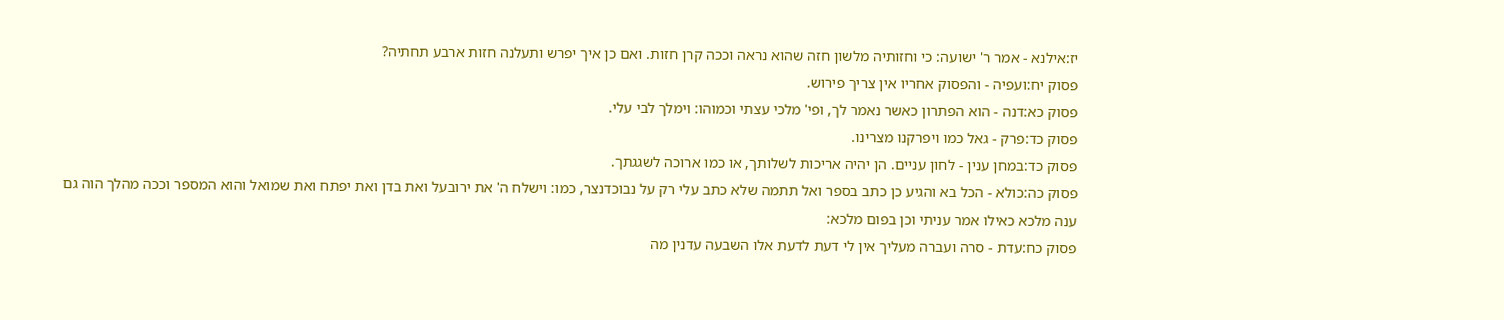יז:אילנא - אמר ר' ישועה: כי וחזותיה מלשון חזה שהוא נראה וככה קרן חזות. ואם כן איך יפרש ותעלנה חזות ארבע תחתיה?
פסוק יח:ועפיה - והפסוק אחריו אין צריך פירוש.
פסוק כא:דנה - הוא הפתרון כאשר נאמר לך, ופי' מלכי עצתי וכמוהו: וימלך לבי עלי.
פסוק כד:פרק - גאל כמו ויפרקנו מצרינו.
פסוק כד:במחן ענין - לחון עניים. הן יהיה אריכות לשלותך, או כמו ארוכה לשגגתך.
פסוק כה:כולא - הכל בא והגיע כן כתב בספר ואל תתמה שלא כתב עלי רק על נבוכדנצר, כמו: וישלח ה' את ירובעל ואת בדן ואת יפתח ואת שמואל והוא המספר וככה מהלך הוה גם ענה מלכא כאילו אמר עניתי וכן בפום מלכא:
פסוק כח:עדת - סרה ועברה מעליך אין לי דעת לדעת אלו השבעה עדנין מה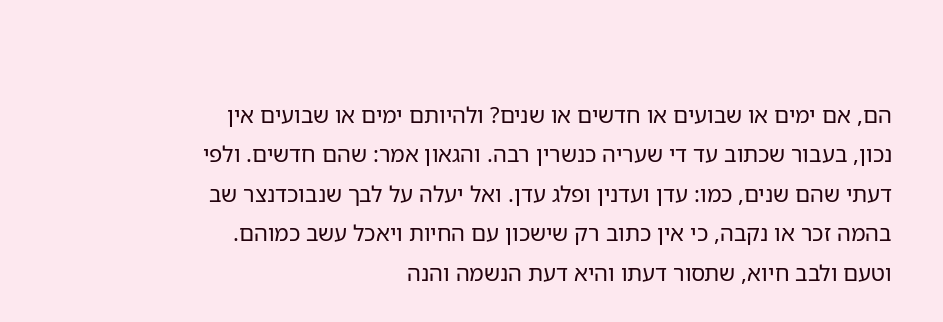הם, אם ימים או שבועים או חדשים או שנים? ולהיותם ימים או שבועים אין נכון, בעבור שכתוב עד די שעריה כנשרין רבה. והגאון אמר: שהם חדשים. ולפי דעתי שהם שנים, כמו: עדן ועדנין ופלג עדן. ואל יעלה על לבך שנבוכדנצר שב בהמה זכר או נקבה, כי אין כתוב רק שישכון עם החיות ויאכל עשב כמוהם. וטעם ולבב חיוא, שתסור דעתו והיא דעת הנשמה והנה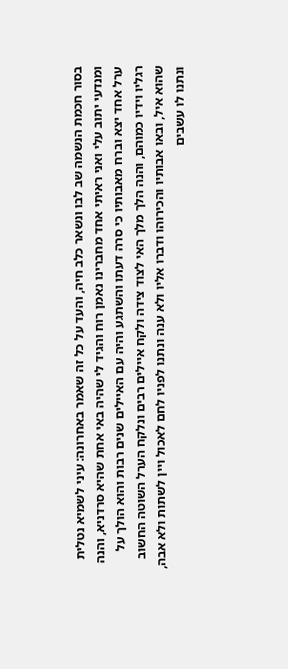בסור חכמת הנשמה שב לבו ונשאר כלב חיה, והעד על כל זה שאמר באחרונה: עיני לשמיא נטלית ומנדעי יתוב עלי ואני ראיתי אחד מחברינו נאמן רוח והגיד לי שהיה באי אחת שהיא סרדניא, והנה ערל אחד יצא וברח מאבותיו כי סרה דעתו והשתגע והיה עם האיילים שנים רבות והוא הולך על רגליו וידיו כמוהם, והנה הלך מלך האי לצוד צידה ולקח איילים רבים ונלקח הערל השוטה החשוב שהוא איל, ובאו אבותיו והכירוהו ודברו אליו ולא ענה ונתנו לפניו לחם לאכול ויין לשתות ולא אבה, ונתנו לו עשבים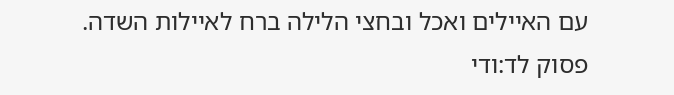עם האיילים ואכל ובחצי הלילה ברח לאיילות השדה.
פסוק לד:ודי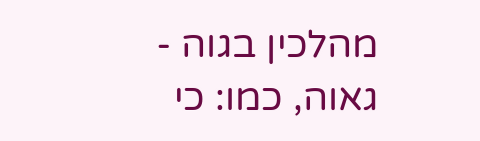מהלכין בגוה - גאוה, כמו: כי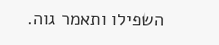השפילו ותאמר גוה.